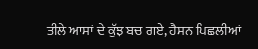ਤੀਲੇ ਆਸਾਂ ਦੇ ਕੁੱਝ ਬਚ ਗਏ, ਹੈਸਨ ਪਿਛਲੀਆਂ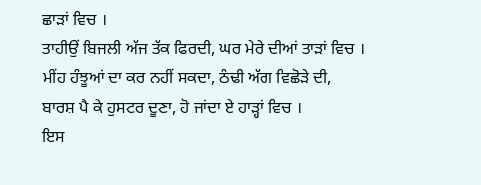ਛਾੜਾਂ ਵਿਚ ।
ਤਾਹੀਉਂ ਬਿਜਲੀ ਅੱਜ ਤੱਕ ਫਿਰਦੀ, ਘਰ ਮੇਰੇ ਦੀਆਂ ਤਾੜਾਂ ਵਿਚ ।
ਮੀਂਹ ਹੰਝੂਆਂ ਦਾ ਕਰ ਨਹੀਂ ਸਕਦਾ, ਠੰਢੀ ਅੱਗ ਵਿਛੋੜੇ ਦੀ,
ਬਾਰਸ਼ ਪੈ ਕੇ ਹੁਸਟਰ ਦੂਣਾ, ਹੋ ਜਾਂਦਾ ਏ ਹਾੜ੍ਹਾਂ ਵਿਚ ।
ਇਸ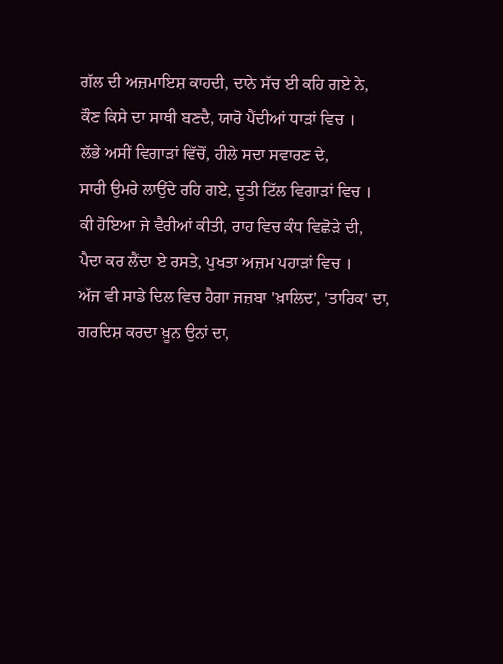ਗੱਲ ਦੀ ਅਜ਼ਮਾਇਸ਼ ਕਾਹਦੀ, ਦਾਨੇ ਸੱਚ ਈ ਕਹਿ ਗਏ ਨੇ,
ਕੌਣ ਕਿਸੇ ਦਾ ਸਾਥੀ ਬਣਦੈ, ਯਾਰੋ ਪੈਂਦੀਆਂ ਧਾੜਾਂ ਵਿਚ ।
ਲੱਭੇ ਅਸੀਂ ਵਿਗਾੜਾਂ ਵਿੱਚੋਂ, ਹੀਲੇ ਸਦਾ ਸਵਾਰਣ ਦੇ,
ਸਾਰੀ ਉਮਰੇ ਲਾਉਂਦੇ ਰਹਿ ਗਏ, ਦੂਤੀ ਟਿੱਲ ਵਿਗਾੜਾਂ ਵਿਚ ।
ਕੀ ਹੋਇਆ ਜੇ ਵੈਰੀਆਂ ਕੀਤੀ, ਰਾਹ ਵਿਚ ਕੰਧ ਵਿਛੋੜੇ ਦੀ,
ਪੈਦਾ ਕਰ ਲੈਂਦਾ ਏ ਰਸਤੇ, ਪੁਖਤਾ ਅਜ਼ਮ ਪਹਾੜਾਂ ਵਿਚ ।
ਅੱਜ ਵੀ ਸਾਡੇ ਦਿਲ ਵਿਚ ਹੈਗਾ ਜਜ਼ਬਾ 'ਖ਼ਾਲਿਦ', 'ਤਾਰਿਕ' ਦਾ,
ਗਰਦਿਸ਼ ਕਰਦਾ ਖ਼ੂਨ ਉਨਾਂ ਦਾ,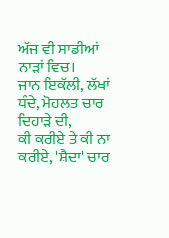ਅੱਜ ਵੀ ਸਾਡੀਆਂ ਨਾੜਾਂ ਵਿਚ।
ਜਾਨ ਇਕੱਲੀ, ਲੱਖਾਂ ਧੰਦੇ, ਮੋਹਲਤ ਚਾਰ ਦਿਹਾੜੇ ਦੀ,
ਕੀ ਕਰੀਏ ਤੇ ਕੀ ਨਾ ਕਰੀਏ, 'ਸ਼ੈਦਾ' ਚਾਰ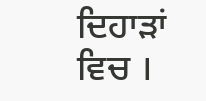ਦਿਹਾੜਾਂ ਵਿਚ ।